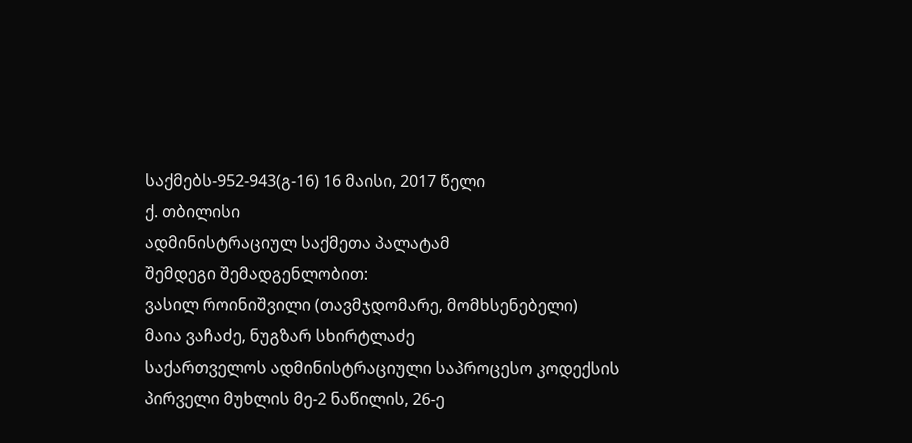საქმებს-952-943(გ-16) 16 მაისი, 2017 წელი
ქ. თბილისი
ადმინისტრაციულ საქმეთა პალატამ
შემდეგი შემადგენლობით:
ვასილ როინიშვილი (თავმჯდომარე, მომხსენებელი)
მაია ვაჩაძე, ნუგზარ სხირტლაძე
საქართველოს ადმინისტრაციული საპროცესო კოდექსის პირველი მუხლის მე-2 ნაწილის, 26-ე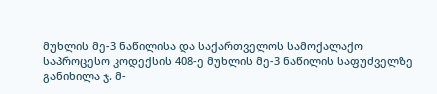მუხლის მე-3 ნაწილისა და საქართველოს სამოქალაქო საპროცესო კოდექსის 408-ე მუხლის მე-3 ნაწილის საფუძველზე განიხილა ჯ. მ-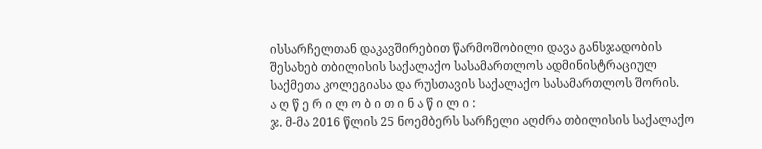ისსარჩელთან დაკავშირებით წარმოშობილი დავა განსჯადობის შესახებ თბილისის საქალაქო სასამართლოს ადმინისტრაციულ საქმეთა კოლეგიასა და რუსთავის საქალაქო სასამართლოს შორის.
ა ღ წ ე რ ი ლ ო ბ ი თ ი ნ ა წ ი ლ ი :
ჯ. მ-მა 2016 წლის 25 ნოემბერს სარჩელი აღძრა თბილისის საქალაქო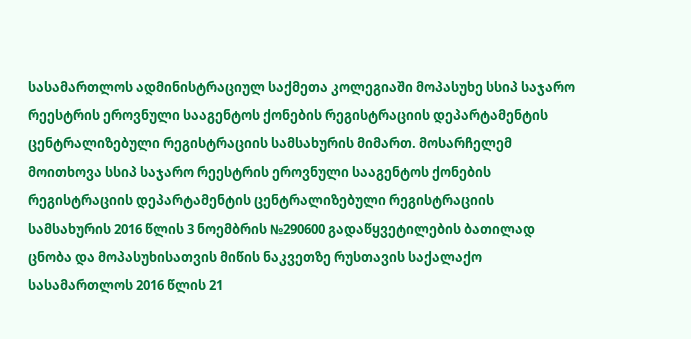სასამართლოს ადმინისტრაციულ საქმეთა კოლეგიაში მოპასუხე სსიპ საჯარო რეესტრის ეროვნული სააგენტოს ქონების რეგისტრაციის დეპარტამენტის ცენტრალიზებული რეგისტრაციის სამსახურის მიმართ. მოსარჩელემ მოითხოვა სსიპ საჯარო რეესტრის ეროვნული სააგენტოს ქონების რეგისტრაციის დეპარტამენტის ცენტრალიზებული რეგისტრაციის სამსახურის 2016 წლის 3 ნოემბრის №290600 გადაწყვეტილების ბათილად ცნობა და მოპასუხისათვის მიწის ნაკვეთზე რუსთავის საქალაქო სასამართლოს 2016 წლის 21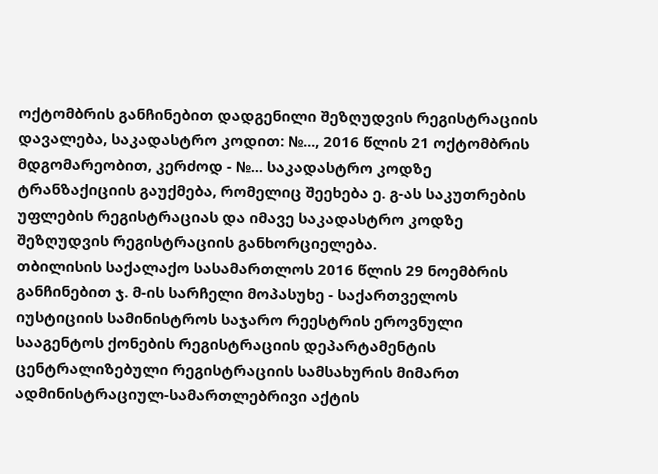ოქტომბრის განჩინებით დადგენილი შეზღუდვის რეგისტრაციის დავალება, საკადასტრო კოდით: №..., 2016 წლის 21 ოქტომბრის მდგომარეობით, კერძოდ - №... საკადასტრო კოდზე ტრანზაქიციის გაუქმება, რომელიც შეეხება ე. გ-ას საკუთრების უფლების რეგისტრაციას და იმავე საკადასტრო კოდზე შეზღუდვის რეგისტრაციის განხორციელება.
თბილისის საქალაქო სასამართლოს 2016 წლის 29 ნოემბრის განჩინებით ჯ. მ-ის სარჩელი მოპასუხე - საქართველოს იუსტიციის სამინისტროს საჯარო რეესტრის ეროვნული სააგენტოს ქონების რეგისტრაციის დეპარტამენტის ცენტრალიზებული რეგისტრაციის სამსახურის მიმართ ადმინისტრაციულ-სამართლებრივი აქტის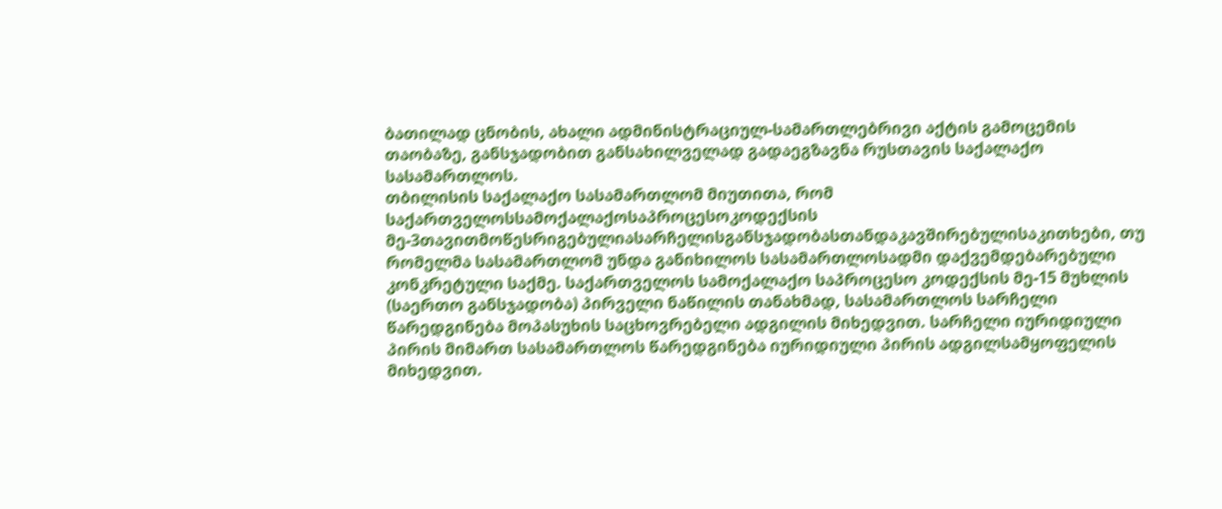ბათილად ცნობის, ახალი ადმინისტრაციულ-სამართლებრივი აქტის გამოცემის თაობაზე, განსჯადობით განსახილველად გადაეგზავნა რუსთავის საქალაქო სასამართლოს.
თბილისის საქალაქო სასამართლომ მიუთითა, რომ საქართველოსსამოქალაქოსაპროცესოკოდექსის მე-3თავითმოწესრიგებულიასარჩელისგანსჯადობასთანდაკავშირებულისაკითხები, თუ რომელმა სასამართლომ უნდა განიხილოს სასამართლოსადმი დაქვემდებარებული კონკრეტული საქმე. საქართველოს სამოქალაქო საპროცესო კოდექსის მე-15 მუხლის (საერთო განსჯადობა) პირველი ნაწილის თანახმად, სასამართლოს სარჩელი წარედგინება მოპასუხის საცხოვრებელი ადგილის მიხედვით. სარჩელი იურიდიული პირის მიმართ სასამართლოს წარედგინება იურიდიული პირის ადგილსამყოფელის მიხედვით.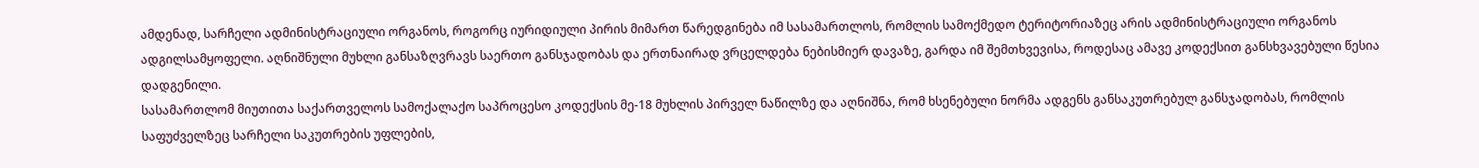ამდენად, სარჩელი ადმინისტრაციული ორგანოს, როგორც იურიდიული პირის მიმართ წარედგინება იმ სასამართლოს, რომლის სამოქმედო ტერიტორიაზეც არის ადმინისტრაციული ორგანოს ადგილსამყოფელი. აღნიშნული მუხლი განსაზღვრავს საერთო განსჯადობას და ერთნაირად ვრცელდება ნებისმიერ დავაზე, გარდა იმ შემთხვევისა, როდესაც ამავე კოდექსით განსხვავებული წესია დადგენილი.
სასამართლომ მიუთითა საქართველოს სამოქალაქო საპროცესო კოდექსის მე-18 მუხლის პირველ ნაწილზე და აღნიშნა, რომ ხსენებული ნორმა ადგენს განსაკუთრებულ განსჯადობას, რომლის საფუძველზეც სარჩელი საკუთრების უფლების,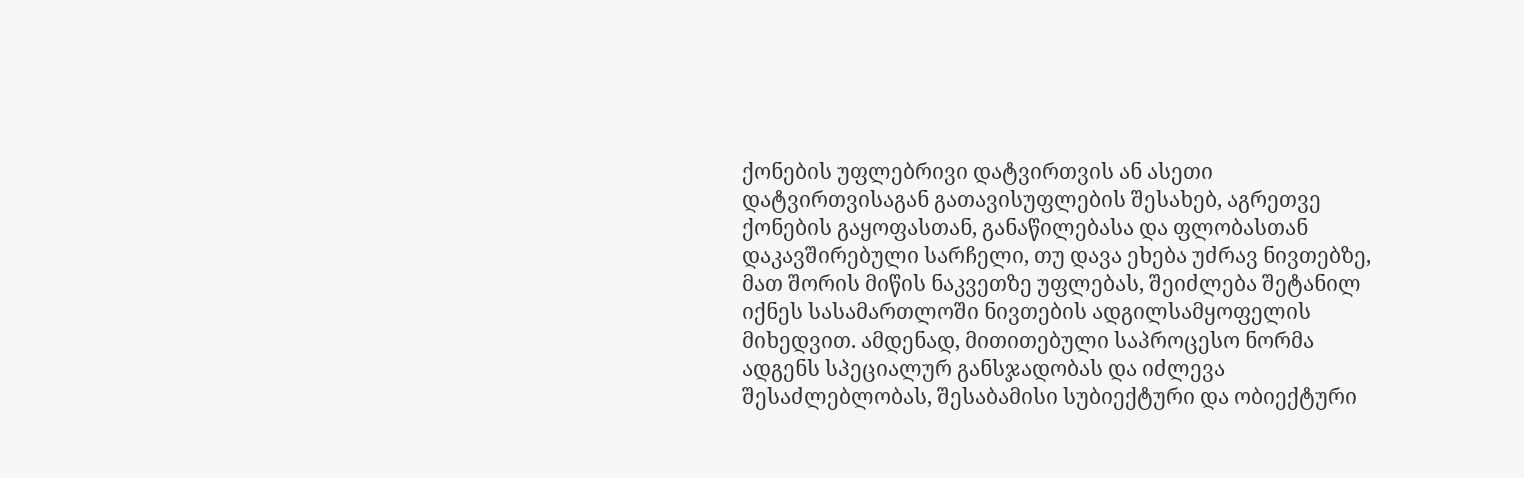ქონების უფლებრივი დატვირთვის ან ასეთი დატვირთვისაგან გათავისუფლების შესახებ, აგრეთვე ქონების გაყოფასთან, განაწილებასა და ფლობასთან დაკავშირებული სარჩელი, თუ დავა ეხება უძრავ ნივთებზე, მათ შორის მიწის ნაკვეთზე უფლებას, შეიძლება შეტანილ იქნეს სასამართლოში ნივთების ადგილსამყოფელის მიხედვით. ამდენად, მითითებული საპროცესო ნორმა ადგენს სპეციალურ განსჯადობას და იძლევა შესაძლებლობას, შესაბამისი სუბიექტური და ობიექტური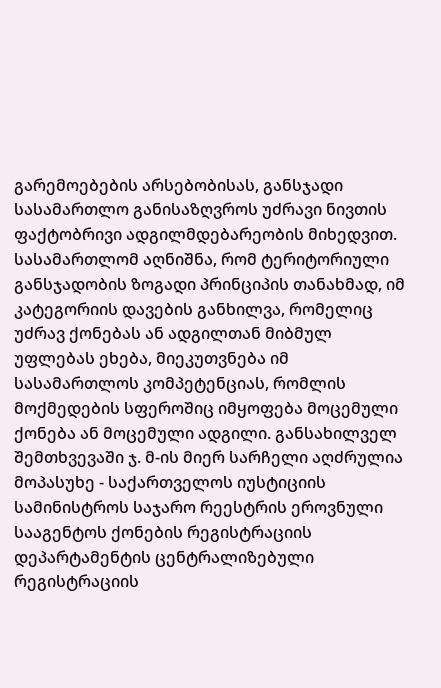გარემოებების არსებობისას, განსჯადი სასამართლო განისაზღვროს უძრავი ნივთის ფაქტობრივი ადგილმდებარეობის მიხედვით.
სასამართლომ აღნიშნა, რომ ტერიტორიული განსჯადობის ზოგადი პრინციპის თანახმად, იმ კატეგორიის დავების განხილვა, რომელიც უძრავ ქონებას ან ადგილთან მიბმულ უფლებას ეხება, მიეკუთვნება იმ სასამართლოს კომპეტენციას, რომლის მოქმედების სფეროშიც იმყოფება მოცემული ქონება ან მოცემული ადგილი. განსახილველ შემთხვევაში ჯ. მ-ის მიერ სარჩელი აღძრულია მოპასუხე - საქართველოს იუსტიციის სამინისტროს საჯარო რეესტრის ეროვნული სააგენტოს ქონების რეგისტრაციის დეპარტამენტის ცენტრალიზებული რეგისტრაციის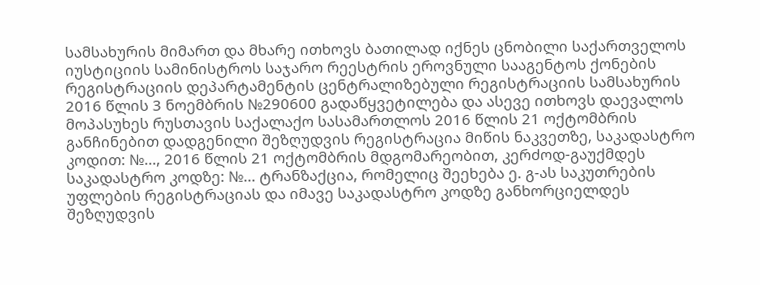სამსახურის მიმართ და მხარე ითხოვს ბათილად იქნეს ცნობილი საქართველოს იუსტიციის სამინისტროს საჯარო რეესტრის ეროვნული სააგენტოს ქონების რეგისტრაციის დეპარტამენტის ცენტრალიზებული რეგისტრაციის სამსახურის 2016 წლის 3 ნოემბრის №290600 გადაწყვეტილება და ასევე ითხოვს დაევალოს მოპასუხეს რუსთავის საქალაქო სასამართლოს 2016 წლის 21 ოქტომბრის განჩინებით დადგენილი შეზღუდვის რეგისტრაცია მიწის ნაკვეთზე, საკადასტრო კოდით: №..., 2016 წლის 21 ოქტომბრის მდგომარეობით, კერძოდ-გაუქმდეს საკადასტრო კოდზე: №... ტრანზაქცია, რომელიც შეეხება ე. გ-ას საკუთრების უფლების რეგისტრაციას და იმავე საკადასტრო კოდზე განხორციელდეს შეზღუდვის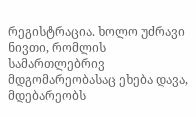რეგისტრაცია. ხოლო უძრავი ნივთი, რომლის სამართლებრივ მდგომარეობასაც ეხება დავა, მდებარეობს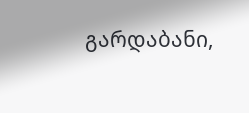გარდაბანი,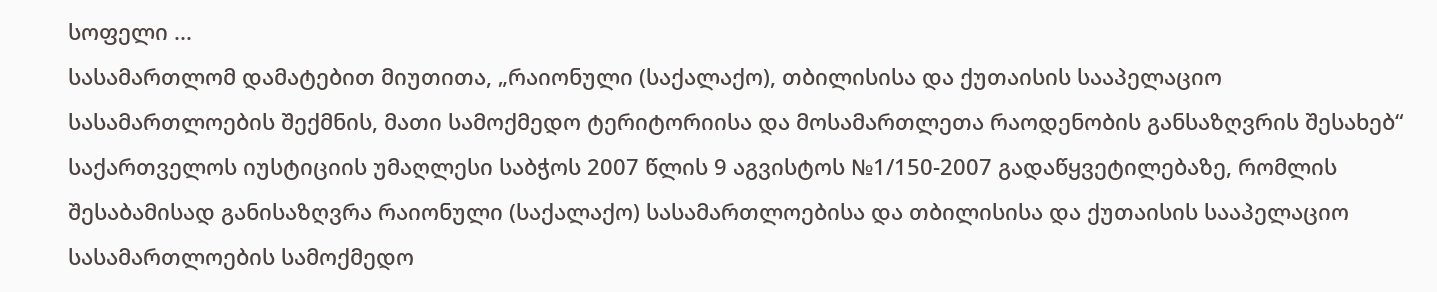სოფელი ...
სასამართლომ დამატებით მიუთითა, „რაიონული (საქალაქო), თბილისისა და ქუთაისის სააპელაციო სასამართლოების შექმნის, მათი სამოქმედო ტერიტორიისა და მოსამართლეთა რაოდენობის განსაზღვრის შესახებ“ საქართველოს იუსტიციის უმაღლესი საბჭოს 2007 წლის 9 აგვისტოს №1/150-2007 გადაწყვეტილებაზე, რომლის შესაბამისად განისაზღვრა რაიონული (საქალაქო) სასამართლოებისა და თბილისისა და ქუთაისის სააპელაციო სასამართლოების სამოქმედო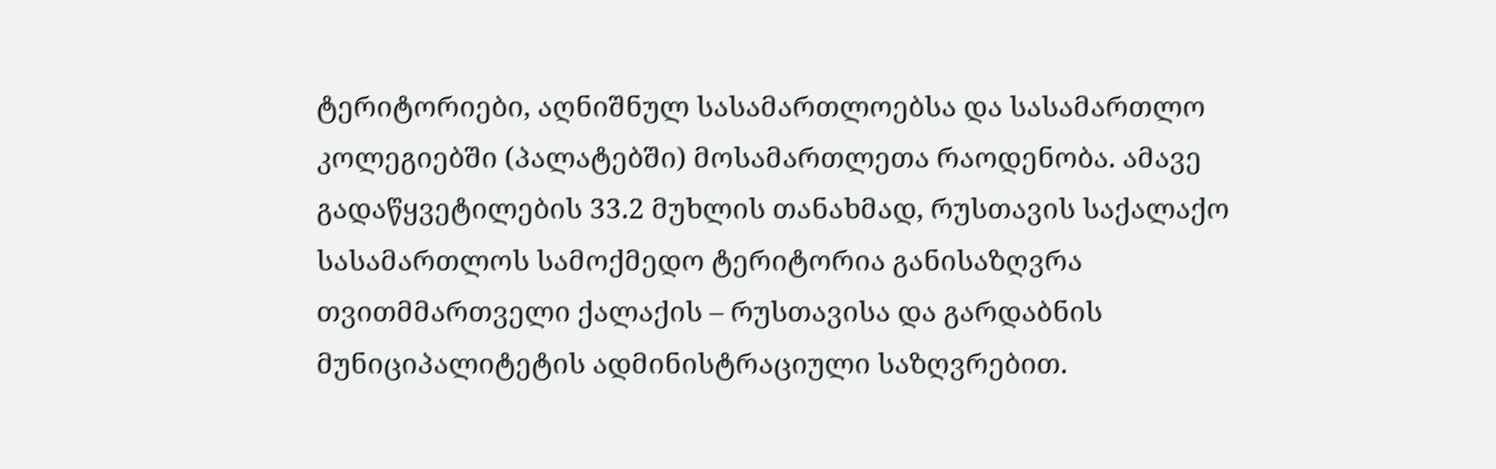ტერიტორიები, აღნიშნულ სასამართლოებსა და სასამართლო კოლეგიებში (პალატებში) მოსამართლეთა რაოდენობა. ამავე გადაწყვეტილების 33.2 მუხლის თანახმად, რუსთავის საქალაქო სასამართლოს სამოქმედო ტერიტორია განისაზღვრა თვითმმართველი ქალაქის – რუსთავისა და გარდაბნის მუნიციპალიტეტის ადმინისტრაციული საზღვრებით.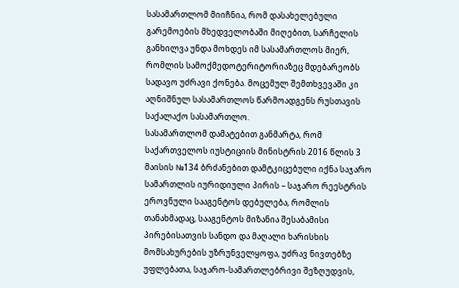სასამართლომ მიიჩნია, რომ დასახელებული გარემოების მხედველობაში მიღებით, სარჩელის განხილვა უნდა მოხდეს იმ სასამართლოს მიერ, რომლის სამოქმედოტერიტორიაზეც მდებარეობს სადავო უძრავი ქონება. მოცემულ შემთხვევაში კი აღნიშნულ სასამართლოს წარმოადგენს რუსთავის საქალაქო სასამართლო.
სასამართლომ დამატებით განმარტა, რომ საქართველოს იუსტიციის მინისტრის 2016 წლის 3 მაისის №134 ბრძანებით დამტკიცებული იქნა საჯარო სამართლის იურიდიული პირის – საჯარო რეესტრის ეროვნული სააგენტოს დებულება, რომლის თანახმადაც, სააგენტოს მიზანია შესაბამისი პირებისათვის სანდო და მაღალი ხარისხის მომსახურების უზრუნველყოფა, უძრავ ნივთებზე უფლებათა, საჯარო-სამართლებრივი შეზღუდვის,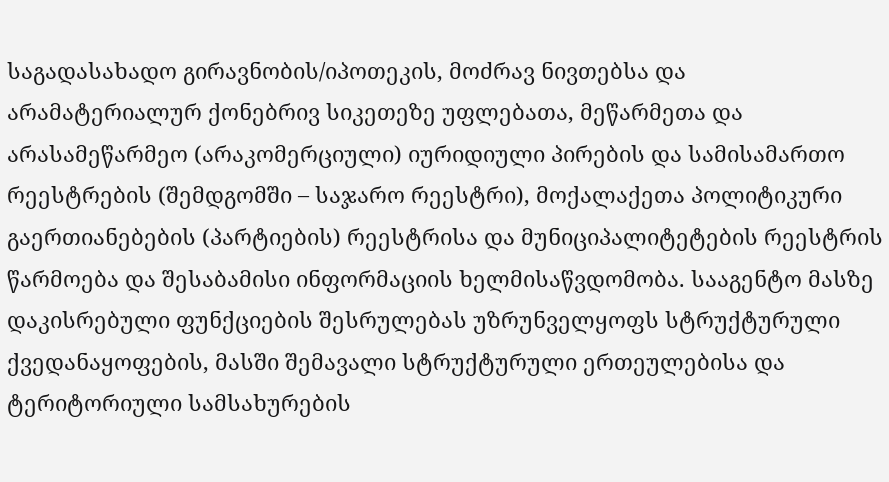საგადასახადო გირავნობის/იპოთეკის, მოძრავ ნივთებსა და არამატერიალურ ქონებრივ სიკეთეზე უფლებათა, მეწარმეთა და არასამეწარმეო (არაკომერციული) იურიდიული პირების და სამისამართო რეესტრების (შემდგომში – საჯარო რეესტრი), მოქალაქეთა პოლიტიკური გაერთიანებების (პარტიების) რეესტრისა და მუნიციპალიტეტების რეესტრის წარმოება და შესაბამისი ინფორმაციის ხელმისაწვდომობა. სააგენტო მასზე დაკისრებული ფუნქციების შესრულებას უზრუნველყოფს სტრუქტურული ქვედანაყოფების, მასში შემავალი სტრუქტურული ერთეულებისა და ტერიტორიული სამსახურების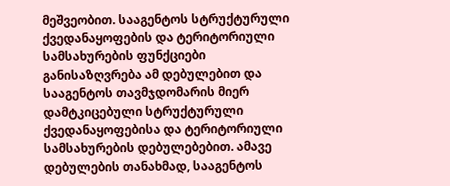მეშვეობით. სააგენტოს სტრუქტურული ქვედანაყოფების და ტერიტორიული სამსახურების ფუნქციები განისაზღვრება ამ დებულებით და სააგენტოს თავმჯდომარის მიერ დამტკიცებული სტრუქტურული ქვედანაყოფებისა და ტერიტორიული სამსახურების დებულებებით. ამავე დებულების თანახმად, სააგენტოს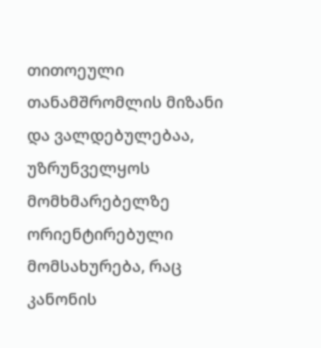თითოეული თანამშრომლის მიზანი და ვალდებულებაა, უზრუნველყოს მომხმარებელზე ორიენტირებული მომსახურება, რაც კანონის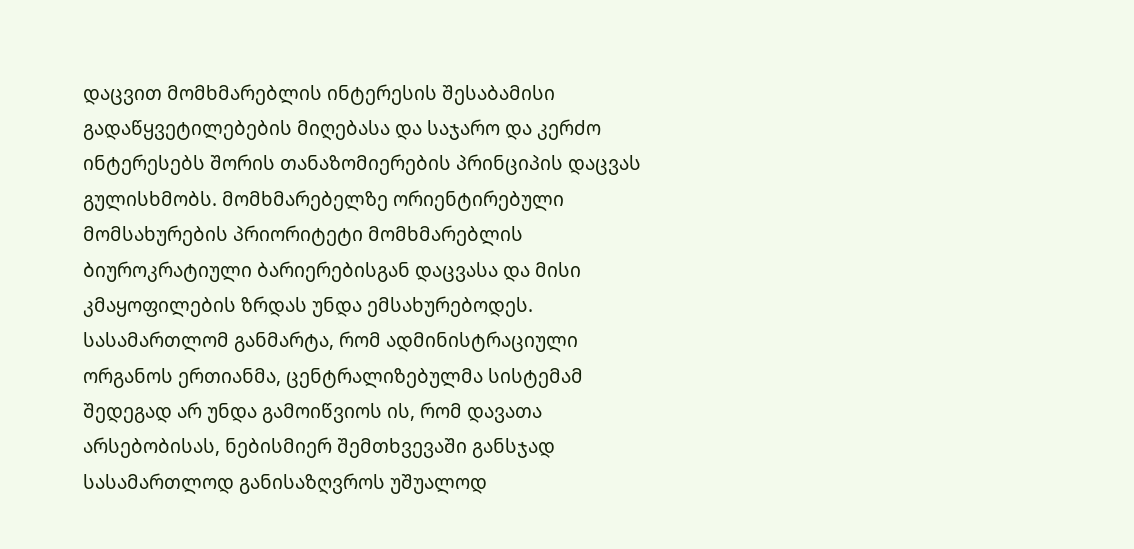დაცვით მომხმარებლის ინტერესის შესაბამისი გადაწყვეტილებების მიღებასა და საჯარო და კერძო ინტერესებს შორის თანაზომიერების პრინციპის დაცვას გულისხმობს. მომხმარებელზე ორიენტირებული მომსახურების პრიორიტეტი მომხმარებლის ბიუროკრატიული ბარიერებისგან დაცვასა და მისი კმაყოფილების ზრდას უნდა ემსახურებოდეს.
სასამართლომ განმარტა, რომ ადმინისტრაციული ორგანოს ერთიანმა, ცენტრალიზებულმა სისტემამ შედეგად არ უნდა გამოიწვიოს ის, რომ დავათა არსებობისას, ნებისმიერ შემთხვევაში განსჯად სასამართლოდ განისაზღვროს უშუალოდ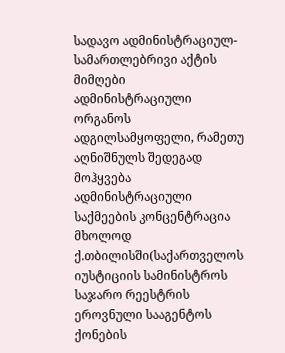სადავო ადმინისტრაციულ-სამართლებრივი აქტის მიმღები ადმინისტრაციული ორგანოს ადგილსამყოფელი, რამეთუ აღნიშნულს შედეგად მოჰყვება ადმინისტრაციული საქმეების კონცენტრაცია მხოლოდ ქ.თბილისში(საქართველოს იუსტიციის სამინისტროს საჯარო რეესტრის ეროვნული სააგენტოს ქონების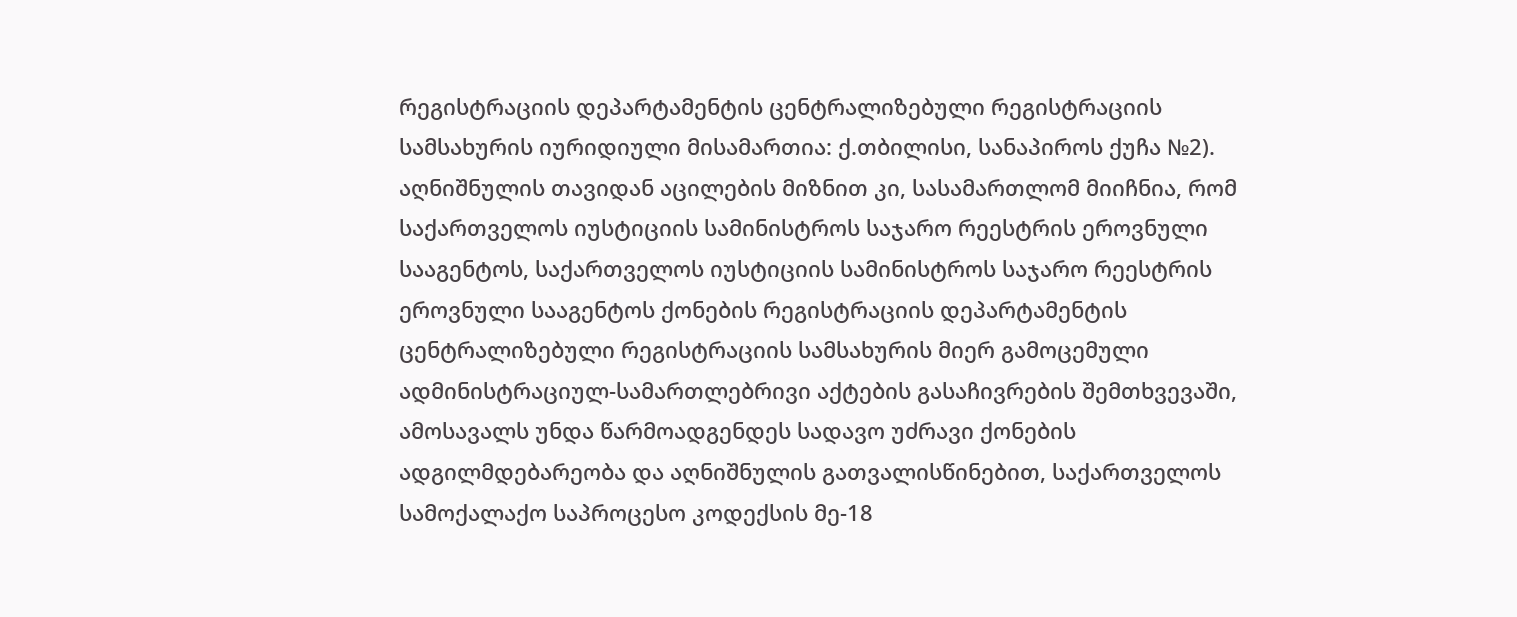რეგისტრაციის დეპარტამენტის ცენტრალიზებული რეგისტრაციის სამსახურის იურიდიული მისამართია: ქ.თბილისი, სანაპიროს ქუჩა №2). აღნიშნულის თავიდან აცილების მიზნით კი, სასამართლომ მიიჩნია, რომ საქართველოს იუსტიციის სამინისტროს საჯარო რეესტრის ეროვნული სააგენტოს, საქართველოს იუსტიციის სამინისტროს საჯარო რეესტრის ეროვნული სააგენტოს ქონების რეგისტრაციის დეპარტამენტის ცენტრალიზებული რეგისტრაციის სამსახურის მიერ გამოცემული ადმინისტრაციულ-სამართლებრივი აქტების გასაჩივრების შემთხვევაში, ამოსავალს უნდა წარმოადგენდეს სადავო უძრავი ქონების ადგილმდებარეობა და აღნიშნულის გათვალისწინებით, საქართველოს სამოქალაქო საპროცესო კოდექსის მე-18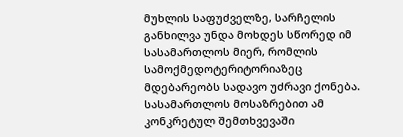მუხლის საფუძველზე, სარჩელის განხილვა უნდა მოხდეს სწორედ იმ სასამართლოს მიერ, რომლის სამოქმედოტერიტორიაზეც მდებარეობს სადავო უძრავი ქონება. სასამართლოს მოსაზრებით ამ კონკრეტულ შემთხვევაში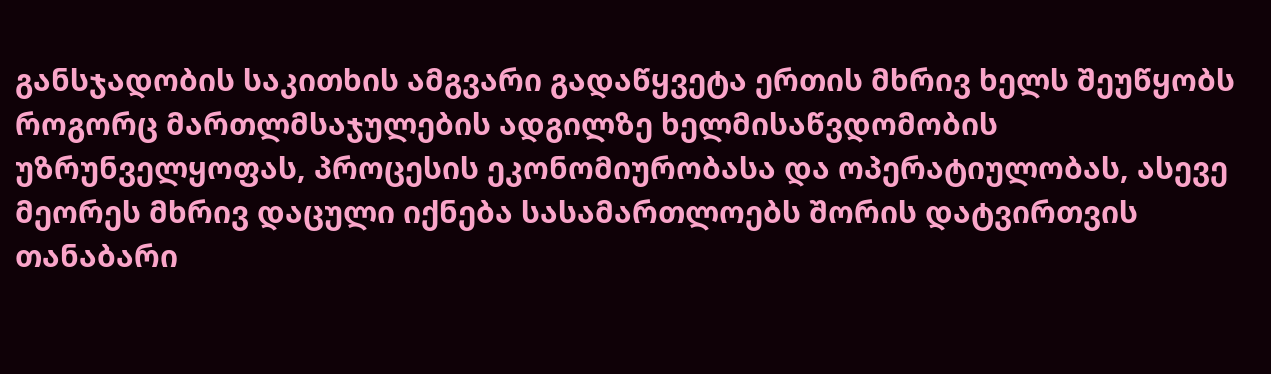განსჯადობის საკითხის ამგვარი გადაწყვეტა ერთის მხრივ ხელს შეუწყობს როგორც მართლმსაჯულების ადგილზე ხელმისაწვდომობის უზრუნველყოფას, პროცესის ეკონომიურობასა და ოპერატიულობას, ასევე მეორეს მხრივ დაცული იქნება სასამართლოებს შორის დატვირთვის თანაბარი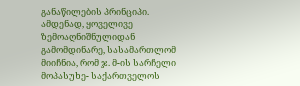განაწილების პრინციპი.
ამდენად, ყოველივე ზემოაღნიშნულიდან გამომდინარე, სასამართლომ მიიჩნია, რომ ჯ. მ-ის სარჩელი მოპასუხე- საქართველოს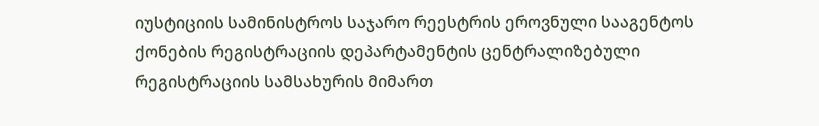იუსტიციის სამინისტროს საჯარო რეესტრის ეროვნული სააგენტოს ქონების რეგისტრაციის დეპარტამენტის ცენტრალიზებული რეგისტრაციის სამსახურის მიმართ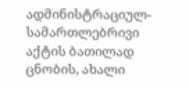ადმინისტრაციულ-სამართლებრივი აქტის ბათილად ცნობის, ახალი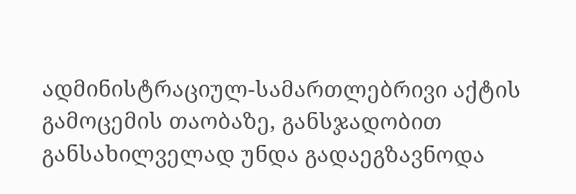ადმინისტრაციულ-სამართლებრივი აქტის გამოცემის თაობაზე, განსჯადობით განსახილველად უნდა გადაეგზავნოდა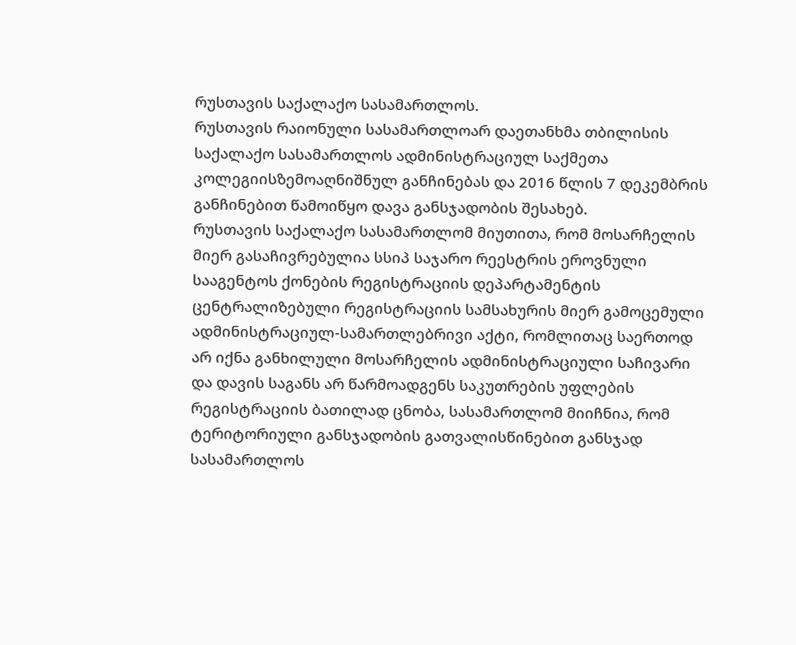რუსთავის საქალაქო სასამართლოს.
რუსთავის რაიონული სასამართლოარ დაეთანხმა თბილისის საქალაქო სასამართლოს ადმინისტრაციულ საქმეთა კოლეგიისზემოაღნიშნულ განჩინებას და 2016 წლის 7 დეკემბრის განჩინებით წამოიწყო დავა განსჯადობის შესახებ.
რუსთავის საქალაქო სასამართლომ მიუთითა, რომ მოსარჩელის მიერ გასაჩივრებულია სსიპ საჯარო რეესტრის ეროვნული სააგენტოს ქონების რეგისტრაციის დეპარტამენტის ცენტრალიზებული რეგისტრაციის სამსახურის მიერ გამოცემული ადმინისტრაციულ-სამართლებრივი აქტი, რომლითაც საერთოდ არ იქნა განხილული მოსარჩელის ადმინისტრაციული საჩივარი და დავის საგანს არ წარმოადგენს საკუთრების უფლების რეგისტრაციის ბათილად ცნობა, სასამართლომ მიიჩნია, რომ ტერიტორიული განსჯადობის გათვალისწინებით განსჯად სასამართლოს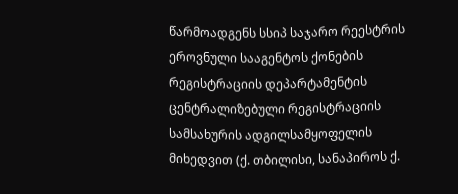წარმოადგენს სსიპ საჯარო რეესტრის ეროვნული სააგენტოს ქონების რეგისტრაციის დეპარტამენტის ცენტრალიზებული რეგისტრაციის სამსახურის ადგილსამყოფელის მიხედვით (ქ. თბილისი, სანაპიროს ქ.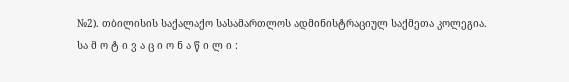№2). თბილისის საქალაქო სასამართლოს ადმინისტრაციულ საქმეთა კოლეგია.
სა მ ო ტ ი ვ ა ც ი ო ნ ა წ ი ლ ი :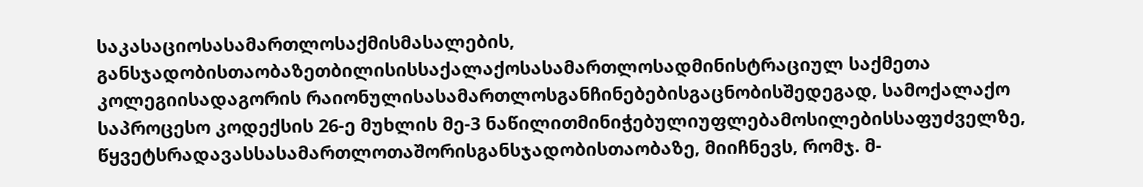საკასაციოსასამართლოსაქმისმასალების, განსჯადობისთაობაზეთბილისისსაქალაქოსასამართლოსადმინისტრაციულ საქმეთა კოლეგიისადაგორის რაიონულისასამართლოსგანჩინებებისგაცნობისშედეგად, სამოქალაქო საპროცესო კოდექსის 26-ე მუხლის მე-3 ნაწილითმინიჭებულიუფლებამოსილებისსაფუძველზე, წყვეტსრადავასსასამართლოთაშორისგანსჯადობისთაობაზე, მიიჩნევს, რომჯ. მ-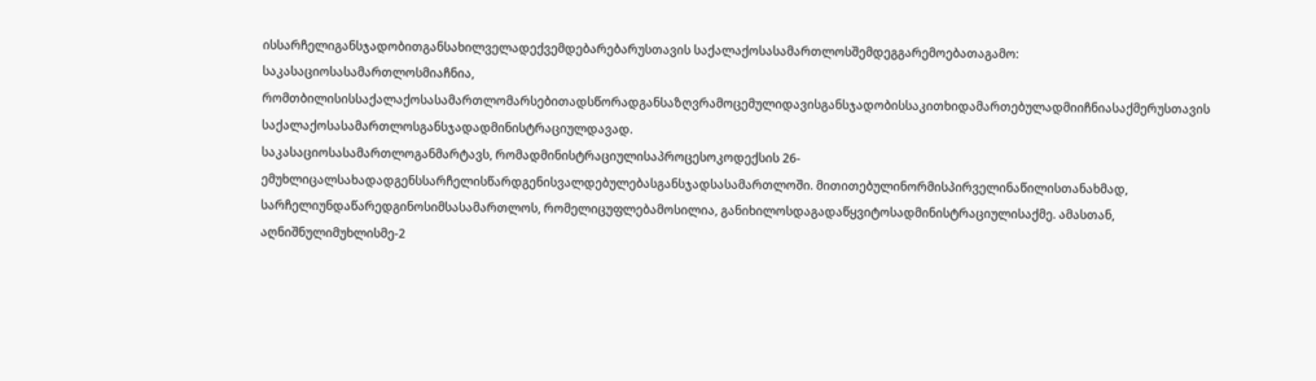ისსარჩელიგანსჯადობითგანსახილველადექვემდებარებარუსთავის საქალაქოსასამართლოსშემდეგგარემოებათაგამო:
საკასაციოსასამართლოსმიაჩნია, რომთბილისისსაქალაქოსასამართლომარსებითადსწორადგანსაზღვრამოცემულიდავისგანსჯადობისსაკითხიდამართებულადმიიჩნიასაქმერუსთავის საქალაქოსასამართლოსგანსჯადადმინისტრაციულდავად.
საკასაციოსასამართლოგანმარტავს, რომადმინისტრაციულისაპროცესოკოდექსის 26-ემუხლიცალსახადადგენსსარჩელისწარდგენისვალდებულებასგანსჯადსასამართლოში. მითითებულინორმისპირველინაწილისთანახმად, სარჩელიუნდაწარედგინოსიმსასამართლოს, რომელიცუფლებამოსილია, განიხილოსდაგადაწყვიტოსადმინისტრაციულისაქმე. ამასთან, აღნიშნულიმუხლისმე-2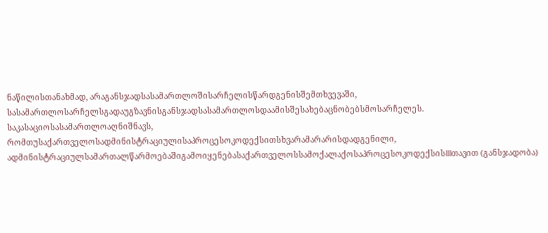ნაწილისთანახმად, არაგანსჯადსასამართლოშისარჩელისწარდგენისშემთხვევაში, სასამართლოსარჩელსგადაუგზავნისგანსჯადსასამართლოსდაამისშესახებაცნობებსმოსარჩელეს.
საკასაციოსასამართლოაღნიშნავს, რომთუსაქართველოსადმინისტრაციულისაპროცესოკოდექსითსხვარამარარისდადგენილი, ადმინისტრაციულსამართალწარმოებაშიგამოიყენებასაქართველოსსამოქალაქოსაპროცესოკოდექსისIIIთავით (განსჯადობა)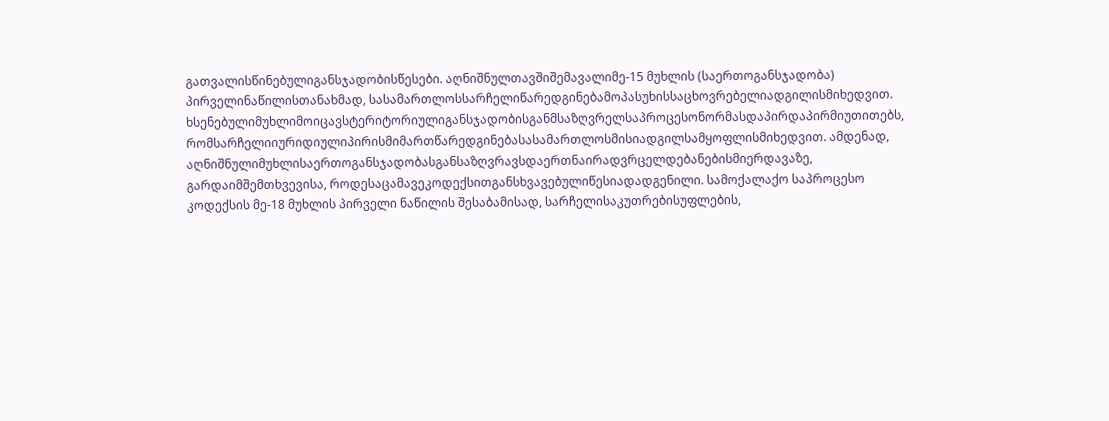გათვალისწინებულიგანსჯადობისწესები. აღნიშნულთავშიშემავალიმე-15 მუხლის (საერთოგანსჯადობა) პირველინაწილისთანახმად, სასამართლოსსარჩელიწარედგინებამოპასუხისსაცხოვრებელიადგილისმიხედვით. ხსენებულიმუხლიმოიცავსტერიტორიულიგანსჯადობისგანმსაზღვრელსაპროცესონორმასდაპირდაპირმიუთითებს, რომსარჩელიიურიდიულიპირისმიმართწარედგინებასასამართლოსმისიადგილსამყოფლისმიხედვით. ამდენად, აღნიშნულიმუხლისაერთოგანსჯადობასგანსაზღვრავსდაერთნაირადვრცელდებანებისმიერდავაზე, გარდაიმშემთხვევისა, როდესაცამავეკოდექსითგანსხვავებულიწესიადადგენილი. სამოქალაქო საპროცესო კოდექსის მე-18 მუხლის პირველი ნაწილის შესაბამისად, სარჩელისაკუთრებისუფლების,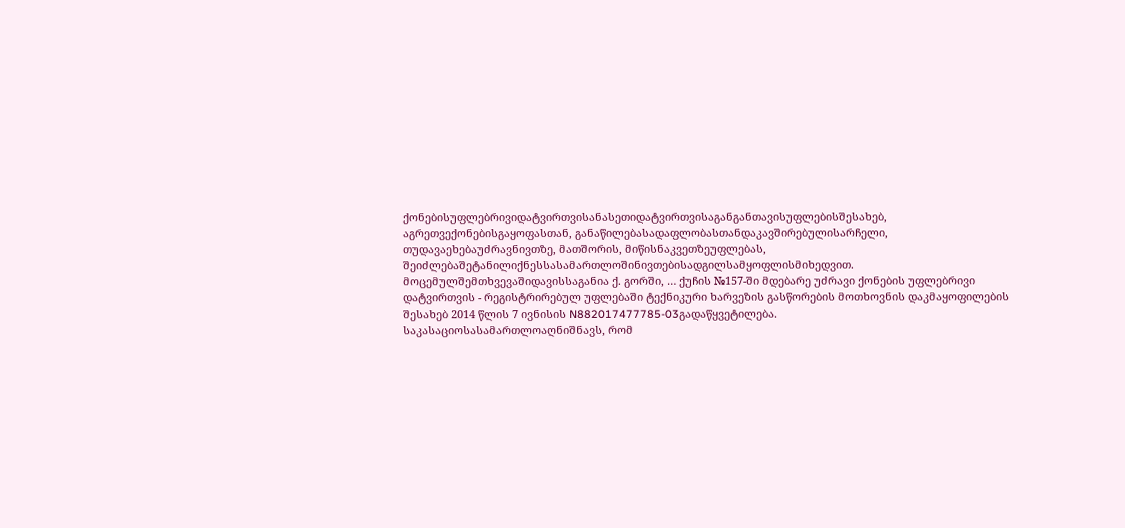ქონებისუფლებრივიდატვირთვისანასეთიდატვირთვისაგანგანთავისუფლებისშესახებ, აგრეთვექონებისგაყოფასთან, განაწილებასადაფლობასთანდაკავშირებულისარჩელი, თუდავაეხებაუძრავნივთზე, მათშორის, მიწისნაკვეთზეუფლებას, შეიძლებაშეტანილიქნესსასამართლოშინივთებისადგილსამყოფლისმიხედვით.
მოცემულშემთხვევაშიდავისსაგანია ქ. გორში, … ქუჩის №157-ში მდებარე უძრავი ქონების უფლებრივი დატვირთვის - რეგისტრირებულ უფლებაში ტექნიკური ხარვეზის გასწორების მოთხოვნის დაკმაყოფილების შესახებ 2014 წლის 7 ივნისის N882017477785-03გადაწყვეტილება.
საკასაციოსასამართლოაღნიშნავს, რომ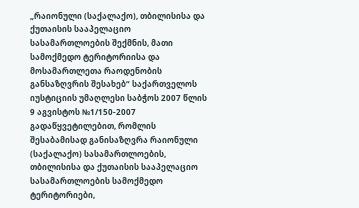„რაიონული (საქალაქო), თბილისისა და ქუთაისის სააპელაციო სასამართლოების შექმნის, მათი სამოქმედო ტერიტორიისა და მოსამართლეთა რაოდენობის განსაზღვრის შესახებ“ საქართველოს იუსტიციის უმაღლესი საბჭოს 2007 წლის 9 აგვისტოს №1/150-2007 გადაწყვეტილებით, რომლის შესაბამისად განისაზღვრა რაიონული (საქალაქო) სასამართლოების, თბილისისა და ქუთაისის სააპელაციო სასამართლოების სამოქმედო ტერიტორიები,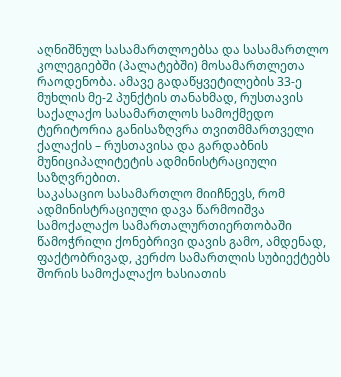აღნიშნულ სასამართლოებსა და სასამართლო კოლეგიებში (პალატებში) მოსამართლეთა რაოდენობა. ამავე გადაწყვეტილების 33-ე მუხლის მე-2 პუნქტის თანახმად, რუსთავის საქალაქო სასამართლოს სამოქმედო ტერიტორია განისაზღვრა თვითმმართველი ქალაქის – რუსთავისა და გარდაბნის მუნიციპალიტეტის ადმინისტრაციული საზღვრებით.
საკასაციო სასამართლო მიიჩნევს, რომ ადმინისტრაციული დავა წარმოიშვა სამოქალაქო სამართალურთიერთობაში წამოჭრილი ქონებრივი დავის გამო, ამდენად, ფაქტობრივად, კერძო სამართლის სუბიექტებს შორის სამოქალაქო ხასიათის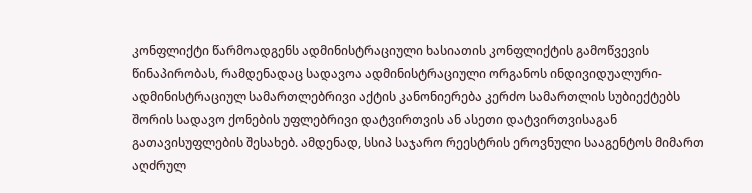კონფლიქტი წარმოადგენს ადმინისტრაციული ხასიათის კონფლიქტის გამოწვევის წინაპირობას, რამდენადაც სადავოა ადმინისტრაციული ორგანოს ინდივიდუალური-ადმინისტრაციულ სამართლებრივი აქტის კანონიერება კერძო სამართლის სუბიექტებს შორის სადავო ქონების უფლებრივი დატვირთვის ან ასეთი დატვირთვისაგან გათავისუფლების შესახებ. ამდენად, სსიპ საჯარო რეესტრის ეროვნული სააგენტოს მიმართ აღძრულ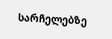სარჩელებზე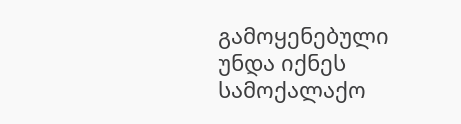გამოყენებული უნდა იქნეს სამოქალაქო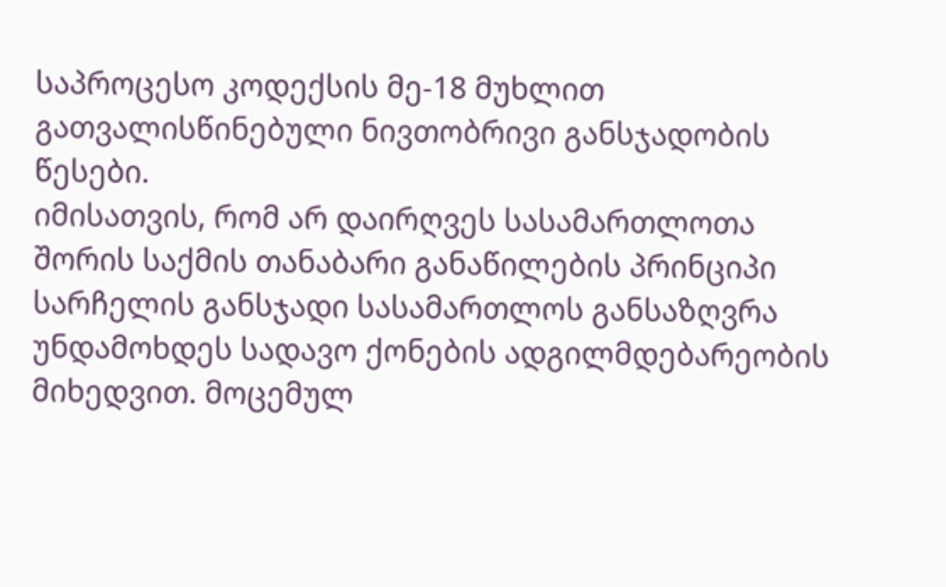საპროცესო კოდექსის მე-18 მუხლით გათვალისწინებული ნივთობრივი განსჯადობის წესები.
იმისათვის, რომ არ დაირღვეს სასამართლოთა შორის საქმის თანაბარი განაწილების პრინციპი სარჩელის განსჯადი სასამართლოს განსაზღვრა უნდამოხდეს სადავო ქონების ადგილმდებარეობის მიხედვით. მოცემულ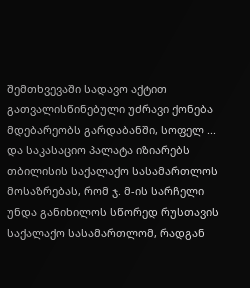შემთხვევაში სადავო აქტით გათვალისწინებული უძრავი ქონება მდებარეობს გარდაბანში, სოფელ ... და საკასაციო პალატა იზიარებს თბილისის საქალაქო სასამართლოს მოსაზრებას, რომ ჯ. მ-ის სარჩელი უნდა განიხილოს სწორედ რუსთავის საქალაქო სასამართლომ, რადგან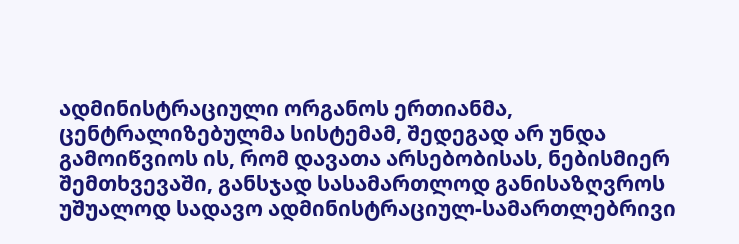ადმინისტრაციული ორგანოს ერთიანმა, ცენტრალიზებულმა სისტემამ, შედეგად არ უნდა გამოიწვიოს ის, რომ დავათა არსებობისას, ნებისმიერ შემთხვევაში, განსჯად სასამართლოდ განისაზღვროს უშუალოდ სადავო ადმინისტრაციულ-სამართლებრივი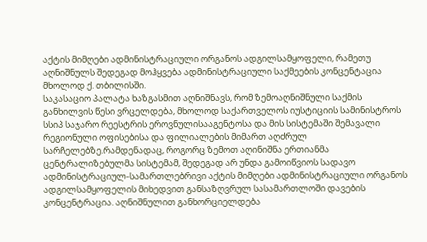აქტის მიმღები ადმინისტრაციული ორგანოს ადგილსამყოფელი, რამეთუ აღნიშნულს შედეგად მოჰყვება ადმინისტრაციული საქმეების კონცენტაცია მხოლოდ ქ. თბილისში.
საკასაციო პალატა ხაზგასმით აღნიშნავს, რომ ზემოაღნიშნული საქმის განხილვის წესი ვრცელდება, მხოლოდ საქართველოს იუსტიციის სამინისტროს სსიპ საჯარო რეესტრის ეროვნულისააგენტოსა და მის სისტემაში შემავალი რეგიონული ოფისებისა და ფილიალების მიმართ აღძრულ სარჩელებზე.რამდენადაც, როგორც ზემოთ აღინიშნა ერთიანმა ცენტრალიზებულმა სისტემამ, შედეგად არ უნდა გამოიწვიოს სადავო ადმინისტრაციულ-სამართლებრივი აქტის მიმღები ადმინისტრაციული ორგანოს ადგილსამყოფელის მიხედვით განსაზღვრულ სასამართლოში დავების კონცენტრაცია. აღნიშნულით განხორციელდება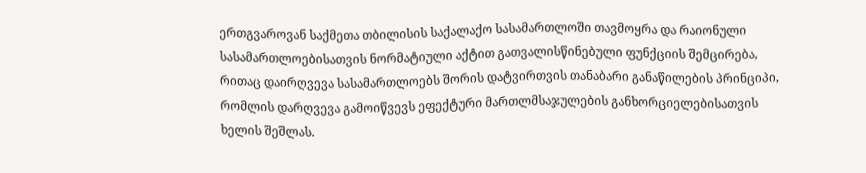ერთგვაროვან საქმეთა თბილისის საქალაქო სასამართლოში თავმოყრა და რაიონული სასამართლოებისათვის ნორმატიული აქტით გათვალისწინებული ფუნქციის შემცირება, რითაც დაირღვევა სასამართლოებს შორის დატვირთვის თანაბარი განაწილების პრინციპი, რომლის დარღვევა გამოიწვევს ეფექტური მართლმსაჯულების განხორციელებისათვის ხელის შეშლას.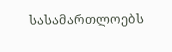სასამართლოებს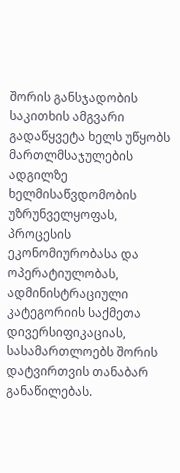შორის განსჯადობის საკითხის ამგვარი გადაწყვეტა ხელს უწყობს მართლმსაჯულების ადგილზე ხელმისაწვდომობის უზრუნველყოფას, პროცესის ეკონომიურობასა და ოპერატიულობას, ადმინისტრაციული კატეგორიის საქმეთა დივერსიფიკაციას, სასამართლოებს შორის დატვირთვის თანაბარ განაწილებას.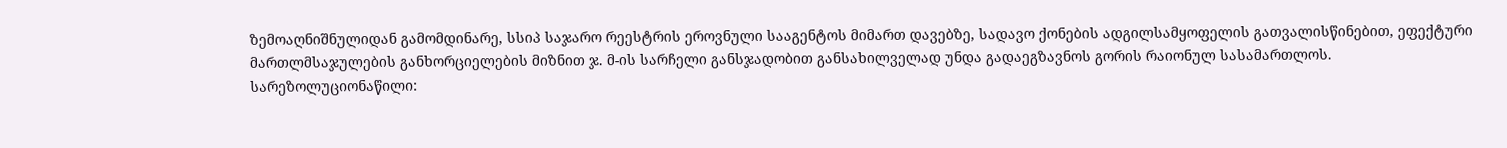ზემოაღნიშნულიდან გამომდინარე, სსიპ საჯარო რეესტრის ეროვნული სააგენტოს მიმართ დავებზე, სადავო ქონების ადგილსამყოფელის გათვალისწინებით, ეფექტური მართლმსაჯულების განხორციელების მიზნით ჯ. მ-ის სარჩელი განსჯადობით განსახილველად უნდა გადაეგზავნოს გორის რაიონულ სასამართლოს.
სარეზოლუციონაწილი: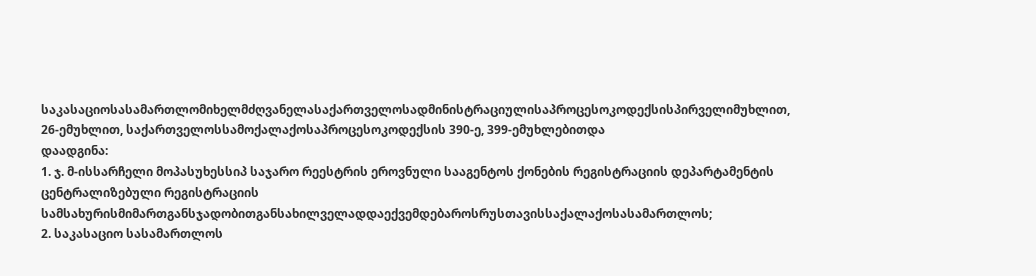საკასაციოსასამართლომიხელმძღვანელასაქართველოსადმინისტრაციულისაპროცესოკოდექსისპირველიმუხლით, 26-ემუხლით, საქართველოსსამოქალაქოსაპროცესოკოდექსის 390-ე, 399-ემუხლებითდა
დაადგინა:
1. ჯ. მ-ისსარჩელი მოპასუხესსიპ საჯარო რეესტრის ეროვნული სააგენტოს ქონების რეგისტრაციის დეპარტამენტის ცენტრალიზებული რეგისტრაციის სამსახურისმიმართგანსჯადობითგანსახილველადდაექვემდებაროსრუსთავისსაქალაქოსასამართლოს;
2. საკასაციო სასამართლოს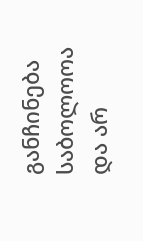განჩინება საბოლოოა და არ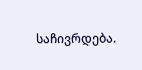საჩივრდება.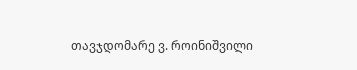თავჯდომარე ვ. როინიშვილი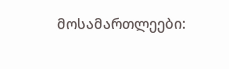მოსამართლეები: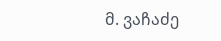მ. ვაჩაძე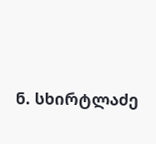ნ. სხირტლაძე